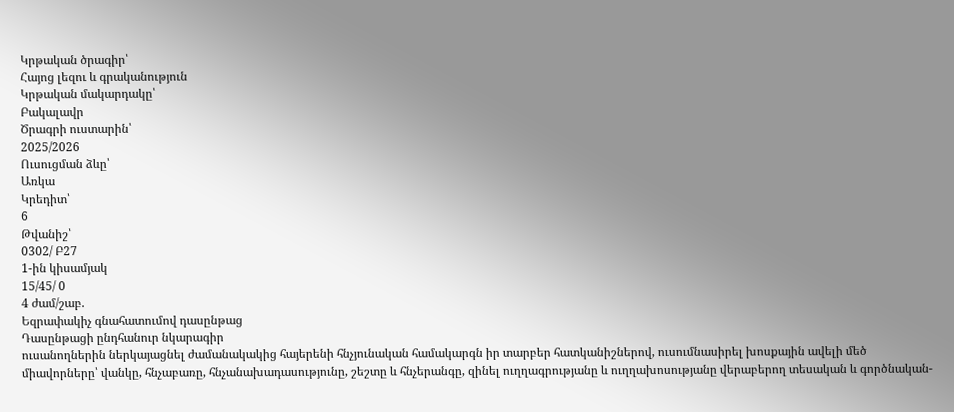Կրթական ծրագիր՝
Հայոց լեզու և գրականություն
Կրթական մակարդակը՝
Բակալավր
Ծրագրի ուստարին՝
2025/2026
Ուսուցման ձևը՝
Առկա
Կրեդիտ՝
6
Թվանիշ՝
0302/ Բ27
1-ին կիսամյակ
15/45/ 0
4 ժամ/շաբ.
Եզրափակիչ գնահատումով դասընթաց
Դասընթացի ընդհանուր նկարագիր
ուսանողներին ներկայացնել ժամանակակից հայերենի հնչյունական համակարգն իր տարբեր հատկանիշներով, ուսումնասիրել խոսքային ավելի մեծ միավորները՝ վանկը, հնչաբառը, հնչանախադասությունը, շեշտը և հնչերանգը, զինել ուղղագրությանը և ուղղախոսությանը վերաբերող տեսական և գործնական-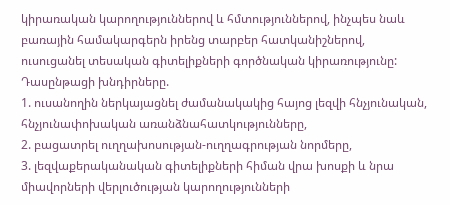կիրառական կարողություններով և հմտություններով, ինչպես նաև բառային համակարգերն իրենց տարբեր հատկանիշներով, ուսուցանել տեսական գիտելիքների գործնական կիրառությունը:
Դասընթացի խնդիրները.
1. ուսանողին ներկայացնել ժամանակակից հայոց լեզվի հնչյունական, հնչյունափոխական առանձնահատկությունները,
2. բացատրել ուղղախոսության-ուղղագրության նորմերը,
3. լեզվաքերականական գիտելիքների հիման վրա խոսքի և նրա միավորների վերլուծության կարողությունների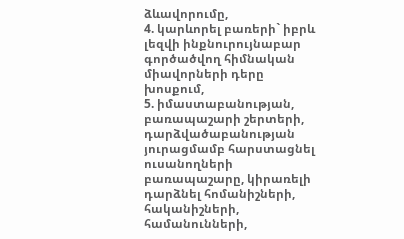ձևավորումը,
4. կարևորել բառերի` իբրև լեզվի ինքնուրույնաբար գործածվող հիմնական միավորների դերը խոսքում,
5. իմաստաբանության, բառապաշարի շերտերի, դարձվածաբանության յուրացմամբ հարստացնել ուսանողների բառապաշարը, կիրառելի դարձնել հոմանիշների, հականիշների, համանունների,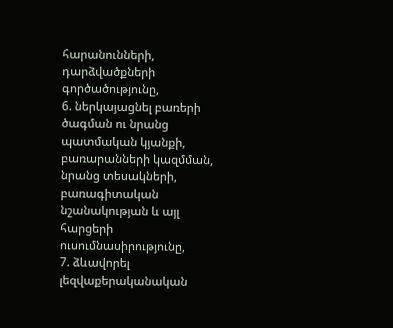հարանունների, դարձվածքների գործածությունը,
6. ներկայացնել բառերի ծագման ու նրանց պատմական կյանքի, բառարանների կազմման, նրանց տեսակների, բառագիտական նշանակության և այլ հարցերի ուսումնասիրությունը,
7. ձևավորել լեզվաքերականական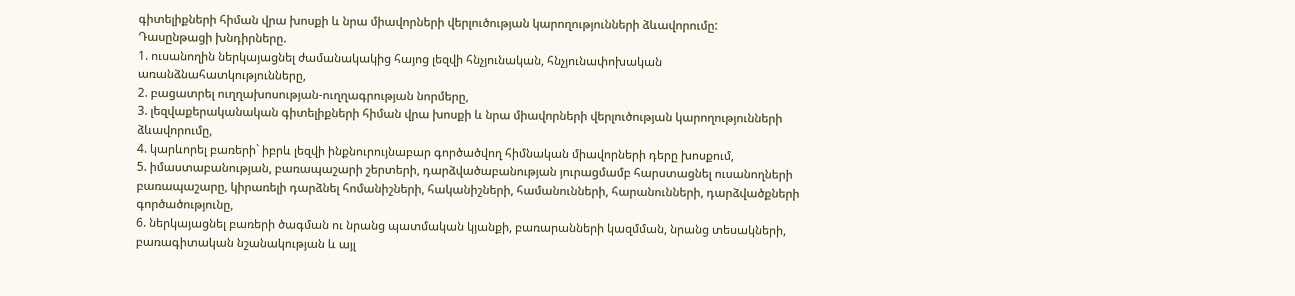գիտելիքների հիման վրա խոսքի և նրա միավորների վերլուծության կարողությունների ձևավորումը:
Դասընթացի խնդիրները.
1. ուսանողին ներկայացնել ժամանակակից հայոց լեզվի հնչյունական, հնչյունափոխական առանձնահատկությունները,
2. բացատրել ուղղախոսության-ուղղագրության նորմերը,
3. լեզվաքերականական գիտելիքների հիման վրա խոսքի և նրա միավորների վերլուծության կարողությունների ձևավորումը,
4. կարևորել բառերի` իբրև լեզվի ինքնուրույնաբար գործածվող հիմնական միավորների դերը խոսքում,
5. իմաստաբանության, բառապաշարի շերտերի, դարձվածաբանության յուրացմամբ հարստացնել ուսանողների բառապաշարը, կիրառելի դարձնել հոմանիշների, հականիշների, համանունների, հարանունների, դարձվածքների գործածությունը,
6. ներկայացնել բառերի ծագման ու նրանց պատմական կյանքի, բառարանների կազմման, նրանց տեսակների, բառագիտական նշանակության և այլ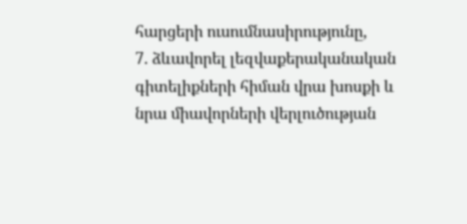հարցերի ուսումնասիրությունը,
7. ձևավորել լեզվաքերականական գիտելիքների հիման վրա խոսքի և նրա միավորների վերլուծության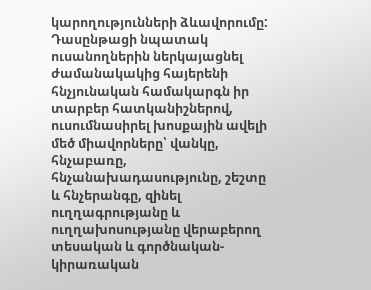կարողությունների ձևավորումը:
Դասընթացի նպատակ
ուսանողներին ներկայացնել ժամանակակից հայերենի հնչյունական համակարգն իր տարբեր հատկանիշներով, ուսումնասիրել խոսքային ավելի մեծ միավորները՝ վանկը, հնչաբառը, հնչանախադասությունը, շեշտը և հնչերանգը, զինել ուղղագրությանը և ուղղախոսությանը վերաբերող տեսական և գործնական-կիրառական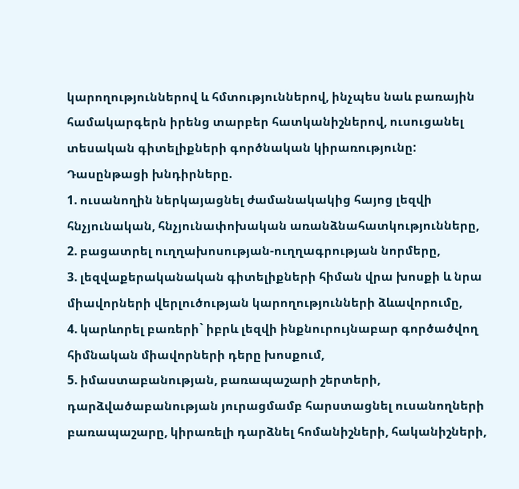կարողություններով և հմտություններով, ինչպես նաև բառային համակարգերն իրենց տարբեր հատկանիշներով, ուսուցանել տեսական գիտելիքների գործնական կիրառությունը:
Դասընթացի խնդիրները.
1. ուսանողին ներկայացնել ժամանակակից հայոց լեզվի հնչյունական, հնչյունափոխական առանձնահատկությունները,
2. բացատրել ուղղախոսության-ուղղագրության նորմերը,
3. լեզվաքերականական գիտելիքների հիման վրա խոսքի և նրա միավորների վերլուծության կարողությունների ձևավորումը,
4. կարևորել բառերի` իբրև լեզվի ինքնուրույնաբար գործածվող հիմնական միավորների դերը խոսքում,
5. իմաստաբանության, բառապաշարի շերտերի, դարձվածաբանության յուրացմամբ հարստացնել ուսանողների բառապաշարը, կիրառելի դարձնել հոմանիշների, հականիշների,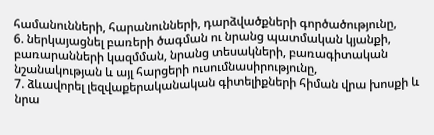համանունների, հարանունների, դարձվածքների գործածությունը,
6. ներկայացնել բառերի ծագման ու նրանց պատմական կյանքի, բառարանների կազմման, նրանց տեսակների, բառագիտական նշանակության և այլ հարցերի ուսումնասիրությունը,
7. ձևավորել լեզվաքերականական գիտելիքների հիման վրա խոսքի և նրա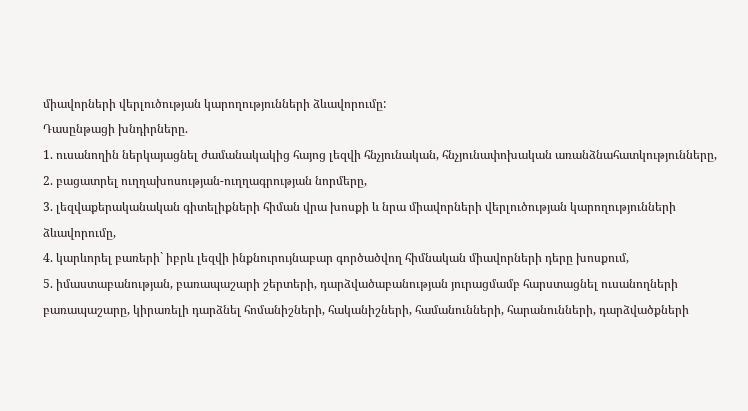միավորների վերլուծության կարողությունների ձևավորումը:
Դասընթացի խնդիրները.
1. ուսանողին ներկայացնել ժամանակակից հայոց լեզվի հնչյունական, հնչյունափոխական առանձնահատկությունները,
2. բացատրել ուղղախոսության-ուղղագրության նորմերը,
3. լեզվաքերականական գիտելիքների հիման վրա խոսքի և նրա միավորների վերլուծության կարողությունների ձևավորումը,
4. կարևորել բառերի` իբրև լեզվի ինքնուրույնաբար գործածվող հիմնական միավորների դերը խոսքում,
5. իմաստաբանության, բառապաշարի շերտերի, դարձվածաբանության յուրացմամբ հարստացնել ուսանողների բառապաշարը, կիրառելի դարձնել հոմանիշների, հականիշների, համանունների, հարանունների, դարձվածքների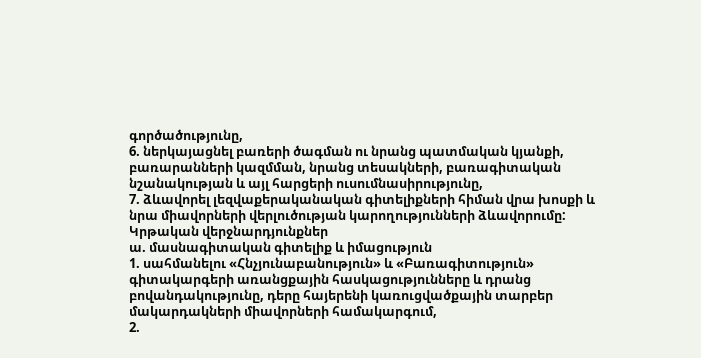գործածությունը,
6. ներկայացնել բառերի ծագման ու նրանց պատմական կյանքի, բառարանների կազմման, նրանց տեսակների, բառագիտական նշանակության և այլ հարցերի ուսումնասիրությունը,
7. ձևավորել լեզվաքերականական գիտելիքների հիման վրա խոսքի և նրա միավորների վերլուծության կարողությունների ձևավորումը:
Կրթական վերջնարդյունքներ
ա. մասնագիտական գիտելիք և իմացություն
1. սահմանելու «Հնչյունաբանություն» և «Բառագիտություն» գիտակարգերի առանցքային հասկացությունները և դրանց բովանդակությունը, դերը հայերենի կառուցվածքային տարբեր մակարդակների միավորների համակարգում,
2.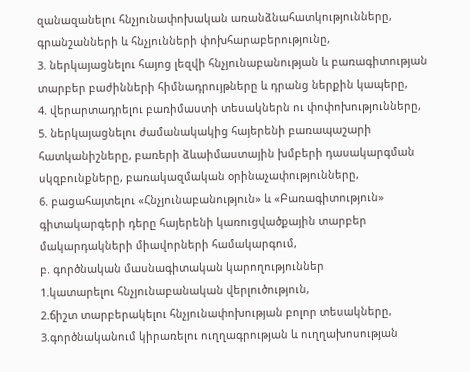զանազանելու հնչյունափոխական առանձնահատկությունները, գրանշանների և հնչյունների փոխհարաբերությունը,
3. ներկայացնելու հայոց լեզվի հնչյունաբանության և բառագիտության տարբեր բաժինների հիմնադրույթները և դրանց ներքին կապերը,
4. վերարտադրելու բառիմաստի տեսակներն ու փոփոխությունները,
5. ներկայացնելու ժամանակակից հայերենի բառապաշարի հատկանիշները, բառերի ձևաիմաստային խմբերի դասակարգման սկզբունքները, բառակազմական օրինաչափությունները,
6. բացահայտելու «Հնչյունաբանություն» և «Բառագիտություն» գիտակարգերի դերը հայերենի կառուցվածքային տարբեր մակարդակների միավորների համակարգում,
բ. գործնական մասնագիտական կարողություններ
1.կատարելու հնչյունաբանական վերլուծություն,
2.ճիշտ տարբերակելու հնչյունափոխության բոլոր տեսակները,
3.գործնականում կիրառելու ուղղագրության և ուղղախոսության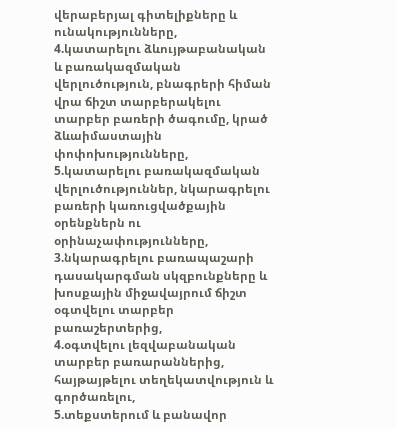վերաբերյալ գիտելիքները և ունակությունները,
4.կատարելու ձևույթաբանական և բառակազմական վերլուծություն, բնագրերի հիման վրա ճիշտ տարբերակելու տարբեր բառերի ծագումը, կրած ձևաիմաստային փոփոխությունները,
5.կատարելու բառակազմական վերլուծություններ, նկարագրելու բառերի կառուցվածքային օրենքներն ու օրինաչափությունները,
3.նկարագրելու բառապաշարի դասակարգման սկզբունքները և խոսքային միջավայրում ճիշտ օգտվելու տարբեր բառաշերտերից,
4.օգտվելու լեզվաբանական տարբեր բառարաններից, հայթայթելու տեղեկատվություն և գործառելու,
5.տեքստերում և բանավոր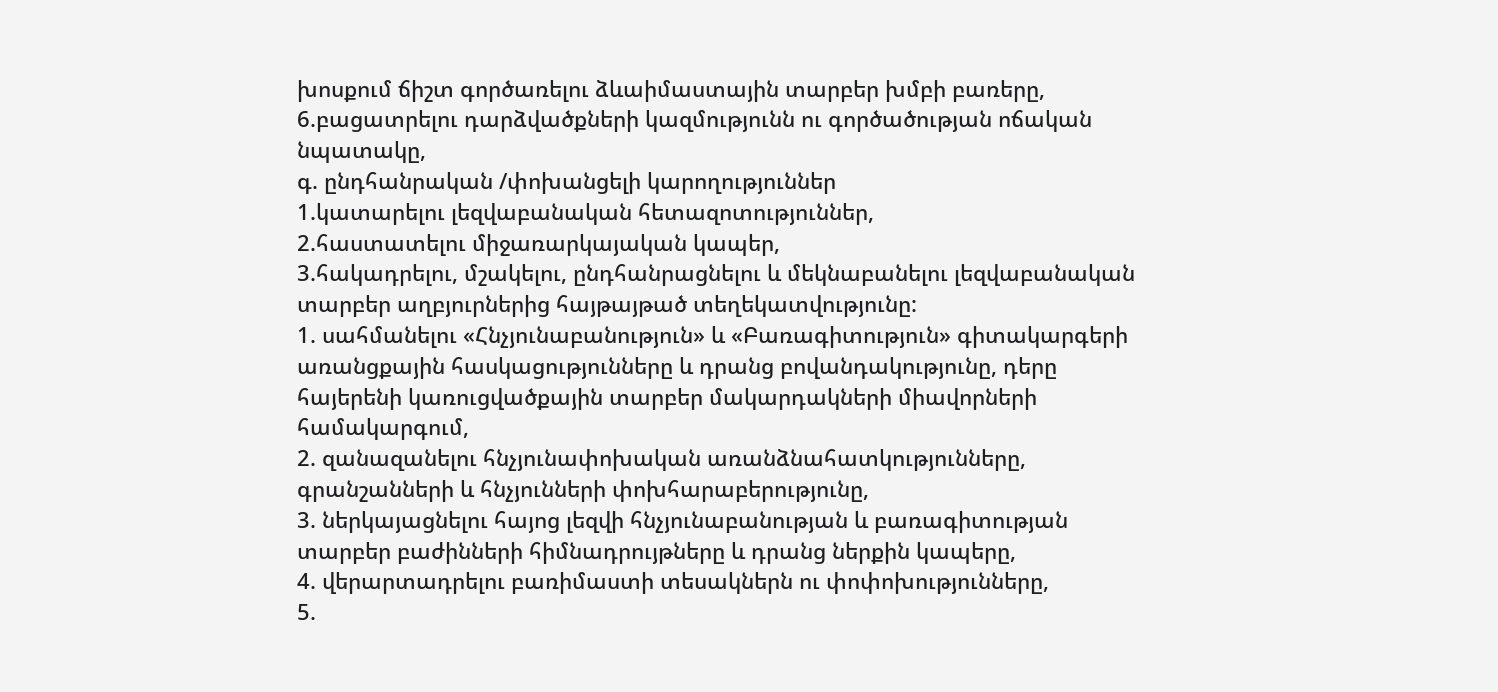խոսքում ճիշտ գործառելու ձևաիմաստային տարբեր խմբի բառերը,
6.բացատրելու դարձվածքների կազմությունն ու գործածության ոճական նպատակը,
գ. ընդհանրական /փոխանցելի կարողություններ
1.կատարելու լեզվաբանական հետազոտություններ,
2.հաստատելու միջառարկայական կապեր,
3.հակադրելու, մշակելու, ընդհանրացնելու և մեկնաբանելու լեզվաբանական տարբեր աղբյուրներից հայթայթած տեղեկատվությունը:
1. սահմանելու «Հնչյունաբանություն» և «Բառագիտություն» գիտակարգերի առանցքային հասկացությունները և դրանց բովանդակությունը, դերը հայերենի կառուցվածքային տարբեր մակարդակների միավորների համակարգում,
2. զանազանելու հնչյունափոխական առանձնահատկությունները, գրանշանների և հնչյունների փոխհարաբերությունը,
3. ներկայացնելու հայոց լեզվի հնչյունաբանության և բառագիտության տարբեր բաժինների հիմնադրույթները և դրանց ներքին կապերը,
4. վերարտադրելու բառիմաստի տեսակներն ու փոփոխությունները,
5.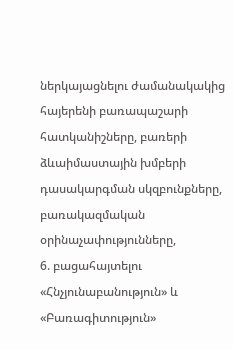ներկայացնելու ժամանակակից հայերենի բառապաշարի հատկանիշները, բառերի ձևաիմաստային խմբերի դասակարգման սկզբունքները, բառակազմական օրինաչափությունները,
6. բացահայտելու «Հնչյունաբանություն» և «Բառագիտություն»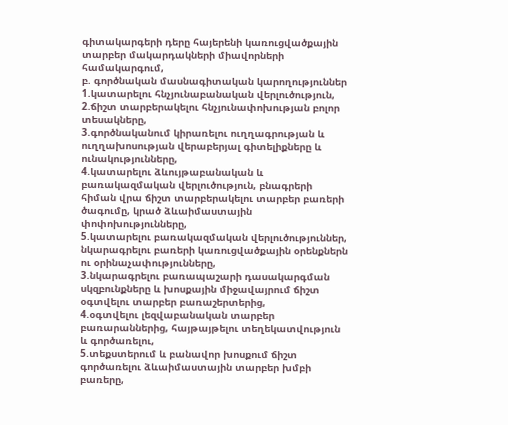գիտակարգերի դերը հայերենի կառուցվածքային տարբեր մակարդակների միավորների համակարգում,
բ. գործնական մասնագիտական կարողություններ
1.կատարելու հնչյունաբանական վերլուծություն,
2.ճիշտ տարբերակելու հնչյունափոխության բոլոր տեսակները,
3.գործնականում կիրառելու ուղղագրության և ուղղախոսության վերաբերյալ գիտելիքները և ունակությունները,
4.կատարելու ձևույթաբանական և բառակազմական վերլուծություն, բնագրերի հիման վրա ճիշտ տարբերակելու տարբեր բառերի ծագումը, կրած ձևաիմաստային փոփոխությունները,
5.կատարելու բառակազմական վերլուծություններ, նկարագրելու բառերի կառուցվածքային օրենքներն ու օրինաչափությունները,
3.նկարագրելու բառապաշարի դասակարգման սկզբունքները և խոսքային միջավայրում ճիշտ օգտվելու տարբեր բառաշերտերից,
4.օգտվելու լեզվաբանական տարբեր բառարաններից, հայթայթելու տեղեկատվություն և գործառելու,
5.տեքստերում և բանավոր խոսքում ճիշտ գործառելու ձևաիմաստային տարբեր խմբի բառերը,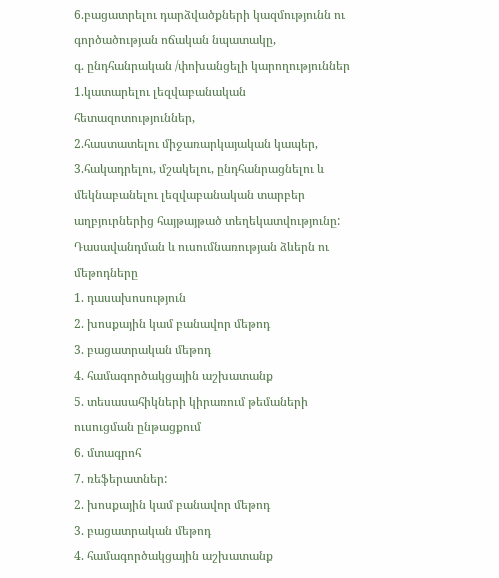6.բացատրելու դարձվածքների կազմությունն ու գործածության ոճական նպատակը,
գ. ընդհանրական /փոխանցելի կարողություններ
1.կատարելու լեզվաբանական հետազոտություններ,
2.հաստատելու միջառարկայական կապեր,
3.հակադրելու, մշակելու, ընդհանրացնելու և մեկնաբանելու լեզվաբանական տարբեր աղբյուրներից հայթայթած տեղեկատվությունը:
Դասավանդման և ուսումնառության ձևերն ու մեթոդները
1. դասախոսություն
2. խոսքային կամ բանավոր մեթոդ
3. բացատրական մեթոդ
4. համագործակցային աշխատանք
5. տեսասահիկների կիրառում թեմաների ուսուցման ընթացքում
6. մտագրոհ
7. ռեֆերատներ:
2. խոսքային կամ բանավոր մեթոդ
3. բացատրական մեթոդ
4. համագործակցային աշխատանք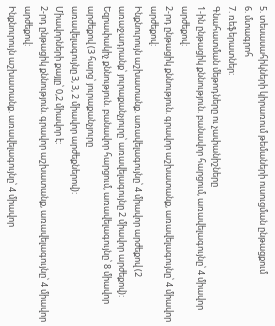5. տեսասահիկների կիրառում թեմաների ուսուցման ընթացքում
6. մտագրոհ
7. ռեֆերատներ:
Գնահատման մեթոդները ու չափանիշները
1-ին ընթացիկ քննություն. բանավոր հարցում, առավելագույնը՝ 4 միավոր արժեքով:
2-րդ ընթացիկ քննություն. գրավոր աշխատանք, առավելագույնը՝ 4 միավոր արժեքով:
Ինքնուրույն աշխատանք. առավելագույնը՝ 4 միավոր արժեքով (2 առաջադրանք՝ յուրաքանչյուրը՝ առավելագույնը 2 միավոր արժեքով):
Եզրափակիչ քննություն. բանավոր հարցում, առավելագույնը՝ 8 միավոր արժեքով (3 հարց՝ յուրաքանչյուրը
առավելագույնը 3, 3, 2 միավոր արժեքներով):
Միավորների քայլը՝ 0,2 միավոր է:
2-րդ ընթացիկ քննություն. գրավոր աշխատանք, առավելագույնը՝ 4 միավոր արժեքով:
Ինքնուրույն աշխատանք. առավելագույնը՝ 4 միավոր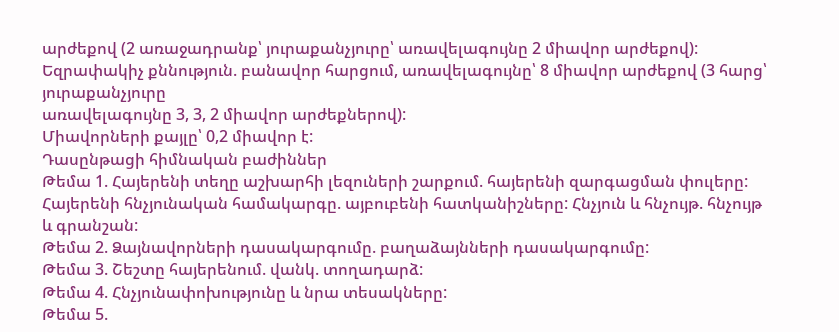արժեքով (2 առաջադրանք՝ յուրաքանչյուրը՝ առավելագույնը 2 միավոր արժեքով):
Եզրափակիչ քննություն. բանավոր հարցում, առավելագույնը՝ 8 միավոր արժեքով (3 հարց՝ յուրաքանչյուրը
առավելագույնը 3, 3, 2 միավոր արժեքներով):
Միավորների քայլը՝ 0,2 միավոր է:
Դասընթացի հիմնական բաժիններ
Թեմա 1. Հայերենի տեղը աշխարհի լեզուների շարքում. հայերենի զարգացման փուլերը: Հայերենի հնչյունական համակարգը. այբուբենի հատկանիշները: Հնչյուն և հնչույթ. հնչույթ և գրանշան:
Թեմա 2. Ձայնավորների դասակարգումը. բաղաձայնների դասակարգումը:
Թեմա 3. Շեշտը հայերենում. վանկ. տողադարձ:
Թեմա 4. Հնչյունափոխությունը և նրա տեսակները:
Թեմա 5.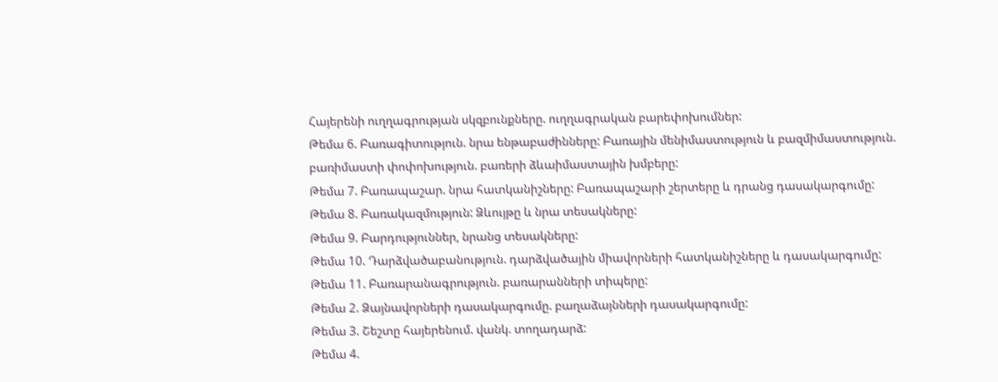Հայերենի ուղղագրության սկզբունքները. ուղղագրական բարեփոխումներ:
Թեմա 6. Բառագիտություն. նրա ենթաբաժինները: Բառային մենիմաստություն և բազմիմաստություն. բառիմաստի փոփոխություն. բառերի ձևաիմաստային խմբերը:
Թեմա 7. Բառապաշար. նրա հատկանիշները: Բառապաշարի շերտերը և դրանց դասակարգումը:
Թեմա 8. Բառակազմություն: Ձևույթը և նրա տեսակները:
Թեմա 9. Բարդություններ, նրանց տեսակները:
Թեմա 10. Դարձվածաբանություն. դարձվածային միավորների հատկանիշները և դասակարգումը:
Թեմա 11. Բառարանագրություն. բառարանների տիպերը:
Թեմա 2. Ձայնավորների դասակարգումը. բաղաձայնների դասակարգումը:
Թեմա 3. Շեշտը հայերենում. վանկ. տողադարձ:
Թեմա 4.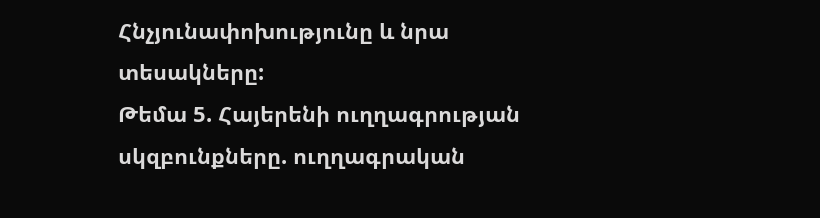Հնչյունափոխությունը և նրա տեսակները:
Թեմա 5. Հայերենի ուղղագրության սկզբունքները. ուղղագրական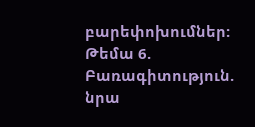բարեփոխումներ:
Թեմա 6. Բառագիտություն. նրա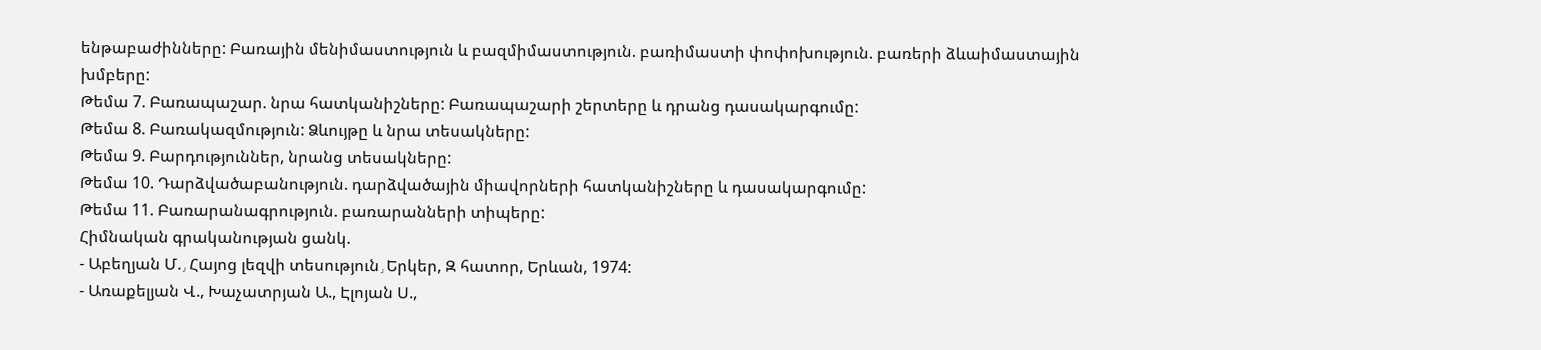ենթաբաժինները: Բառային մենիմաստություն և բազմիմաստություն. բառիմաստի փոփոխություն. բառերի ձևաիմաստային խմբերը:
Թեմա 7. Բառապաշար. նրա հատկանիշները: Բառապաշարի շերտերը և դրանց դասակարգումը:
Թեմա 8. Բառակազմություն: Ձևույթը և նրա տեսակները:
Թեմա 9. Բարդություններ, նրանց տեսակները:
Թեմա 10. Դարձվածաբանություն. դարձվածային միավորների հատկանիշները և դասակարգումը:
Թեմա 11. Բառարանագրություն. բառարանների տիպերը:
Հիմնական գրականության ցանկ.
- Աբեղյան Մ.٫ Հայոց լեզվի տեսություն٫ Երկեր, Զ հատոր, Երևան, 1974:
- Առաքելյան Վ., Խաչատրյան Ա., Էլոյան Ս.,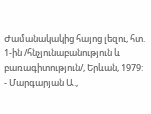Ժամանակակից հայոց լեզու, հտ. 1-ին /հնչյունաբանություն և բառագիտություն/, Երևան, 1979:
- Մարգարյան Ա.,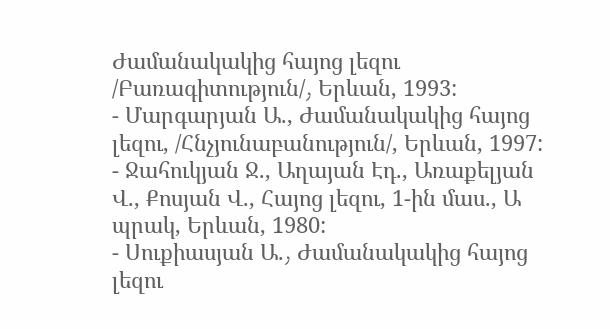Ժամանակակից հայոց լեզու /Բառագիտություն/٫ Երևան, 1993:
- Մարգարյան Ա., Ժամանակակից հայոց լեզու, /Հնչյունաբանություն/, Երևան, 1997:
- Ջահուկյան Ջ., Աղայան Էդ., Առաքելյան Վ., Քոսյան Վ., Հայոց լեզու, 1-ին մաս., Ա պրակ, Երևան, 1980:
- Սուքիասյան Ա.٫ Ժամանակակից հայոց լեզու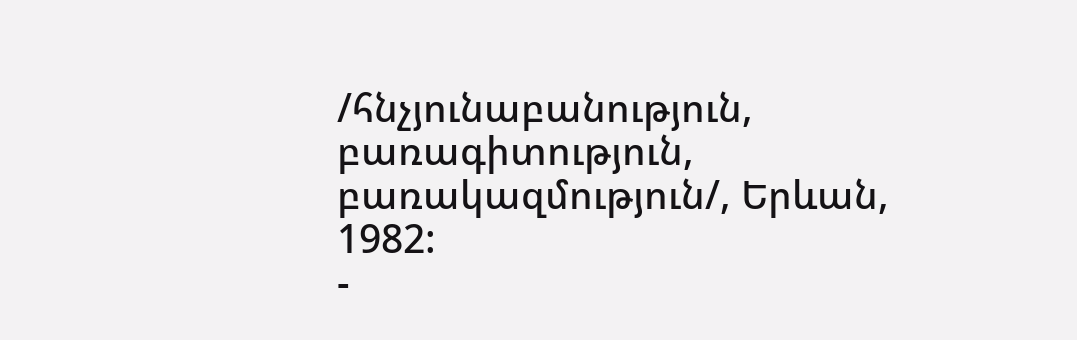/հնչյունաբանություն, բառագիտություն, բառակազմություն/, Երևան, 1982:
-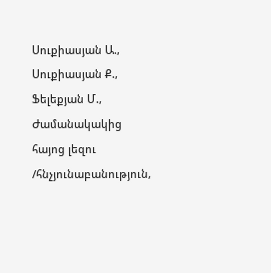Սուքիասյան Ա., Սուքիասյան Ք., Ֆելեքյան Մ., Ժամանակակից հայոց լեզու /հնչյունաբանություն,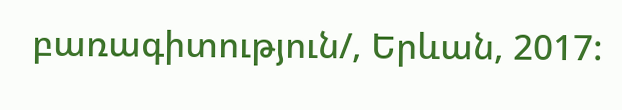բառագիտություն/, Երևան, 2017: